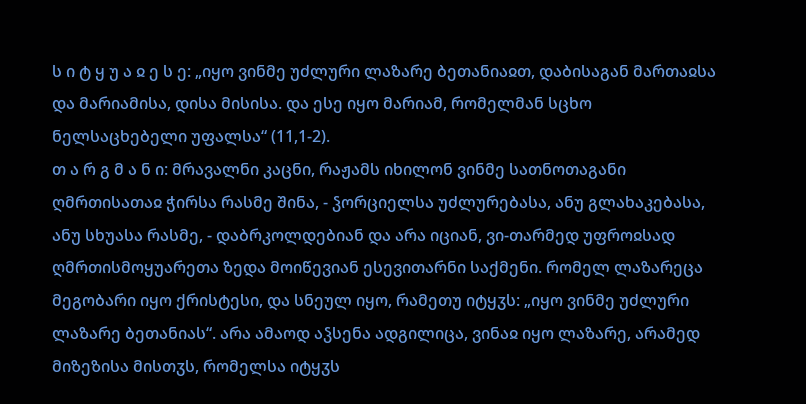ს ი ტ ყ უ ა ჲ ე ს ე: „იყო ვინმე უძლური ლაზარე ბეთანიაჲთ, დაბისაგან მართაჲსა და მარიამისა, დისა მისისა. და ესე იყო მარიამ, რომელმან სცხო ნელსაცხებელი უფალსა“ (11,1-2).
თ ა რ გ მ ა ნ ი: მრავალნი კაცნი, რაჟამს იხილონ ვინმე სათნოთაგანი ღმრთისათაჲ ჭირსა რასმე შინა, - ჴორციელსა უძლურებასა, ანუ გლახაკებასა, ანუ სხუასა რასმე, - დაბრკოლდებიან და არა იციან, ვი-თარმედ უფროჲსად ღმრთისმოყუარეთა ზედა მოიწევიან ესევითარნი საქმენი. რომელ ლაზარეცა მეგობარი იყო ქრისტესი, და სნეულ იყო, რამეთუ იტყჳს: „იყო ვინმე უძლური ლაზარე ბეთანიას“. არა ამაოდ აჴსენა ადგილიცა, ვინაჲ იყო ლაზარე, არამედ მიზეზისა მისთჳს, რომელსა იტყჳს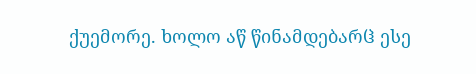ქუემორე. ხოლო აწ წინამდებარჱ ესე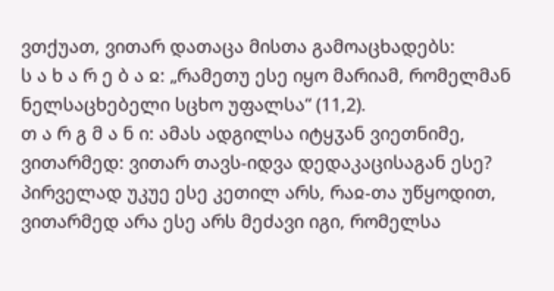ვთქუათ, ვითარ დათაცა მისთა გამოაცხადებს:
ს ა ხ ა რ ე ბ ა ჲ: „რამეთუ ესე იყო მარიამ, რომელმან ნელსაცხებელი სცხო უფალსა“ (11,2).
თ ა რ გ მ ა ნ ი: ამას ადგილსა იტყჳან ვიეთნიმე, ვითარმედ: ვითარ თავს-იდვა დედაკაცისაგან ესე? პირველად უკუე ესე კეთილ არს, რაჲ-თა უწყოდით, ვითარმედ არა ესე არს მეძავი იგი, რომელსა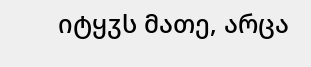იტყჳს მათე, არცა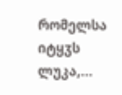რომელსა იტყჳს ლუკა,...